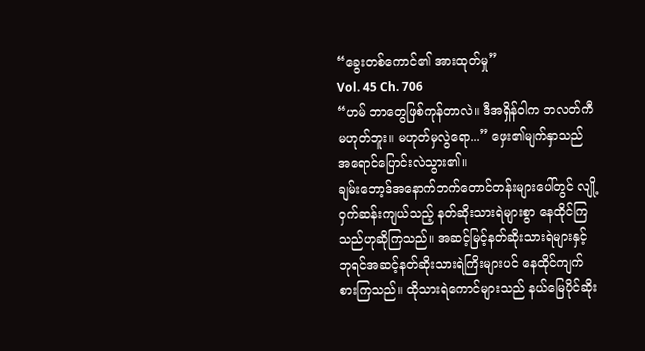“ခွေးတစ်ကောင်၏ အားထုတ်မှု”
Vol. 45 Ch. 706
“ဟမ် ဘာတွေဖြစ်ကုန်တာလဲ။ ဒီအရှိန်၀ါက ဘလတ်ကီမဟုတ်ဘူး။ မဟုတ်မှလွဲရော...” ဖှေး၏မျက်နှာသည် အရောင်ပြောင်းလဲသွား၏။
ချမ်းဘော့ဒ်အနောက်ဘက်တောင်တန်းများပေါ်တွင် လျို့၀ှက်ဆန်းကျယ်သည့် နတ်ဆိုးသားရဲများစွာ နေထိုင်ကြသည်ဟုဆိုကြသည်။ အဆင့်မြင့်နတ်ဆိုးသားရဲများနှင့် ဘုရင်အဆင့်နတ်ဆိုးသားရဲကြိးများပင် နေထိုင်ကျက်စားကြသည်။ ထိုသားရဲကောင်များသည် နယ်မြေပိုင်ဆိုး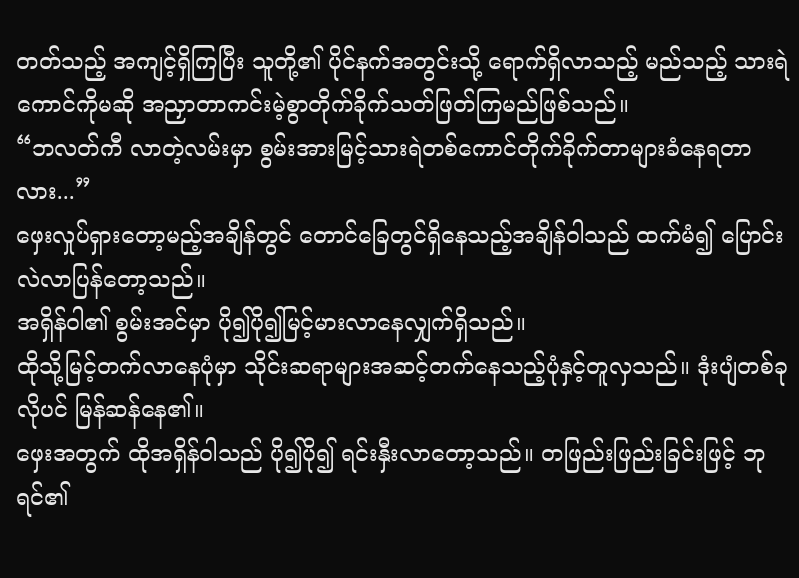တတ်သည့် အကျင့်ရှိကြပြီး သူတို့၏ ပိုင်နက်အတွင်းသို့ ရောက်ရှိလာသည့် မည်သည့် သားရဲကောင်ကိုမဆို အညှာတာကင်းမဲ့စွာတိုက်ခိုက်သတ်ဖြတ်ကြမည်ဖြစ်သည်။
“ဘလတ်ကီ လာတဲ့လမ်းမှာ စွမ်းအားမြင့်သားရဲတစ်ကောင်တိုက်ခိုက်တာများခံနေရတာလား...”
ဖှေးလှုပ်ရှားတော့မည့်အချိန်တွင် တောင်ခြေတွင်ရှိနေသည့်အချိန်၀ါသည် ထက်မံ၍ ပြောင်းလဲလာပြန်တော့သည်။
အရှိန်၀ါ၏ စွမ်းအင်မှာ ပို၍ပို၍မြင့်မားလာနေလျှက်ရှိသည်။
ထိုသို့မြင့်တက်လာနေပုံမှာ သိုင်းဆရာများအဆင့်တက်နေသည့်ပုံနှင့်တူလှသည်။ ဒုံးပျံတစ်ခုလိုပင် မြန်ဆန်နေ၏။
ဖှေးအတွက် ထိုအရှိန်၀ါသည် ပို၍ပို၍ ရင်းနှီးလာတော့သည်။ တဖြည်းဖြည်းခြင်းဖြင့် ဘုရင်၏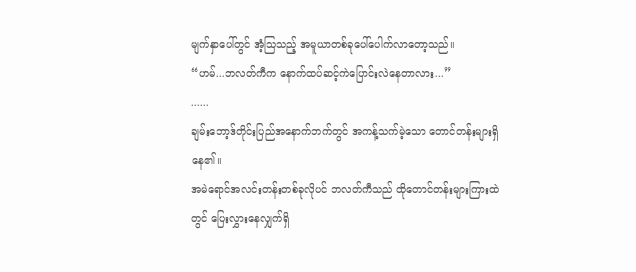မျက်နှာပေါ်တွင် အံ့သြသည့် အမူယာတစ်ခုပေါ်ပေါက်လာတော့သည်။
“ဟမ်...ဘလတ်ကီက နောက်ထပ်ဆင့်ကဲပြောင်းလဲနေတာလား...”
......
ချမ်းဘော့ဒ်တိုင်းပြည်အနောက်ဘက်တွင် အကန့်သက်မဲ့သော တောင်တန်းများရှိနေ၏။
အမဲရောင်အလင်းတန်းတစ်ခုလိုပင် ဘလတ်ကီသည် ထိုတောင်တန်းများကြားထဲတွင် ပြေးလွှားနေလျှက်ရှိ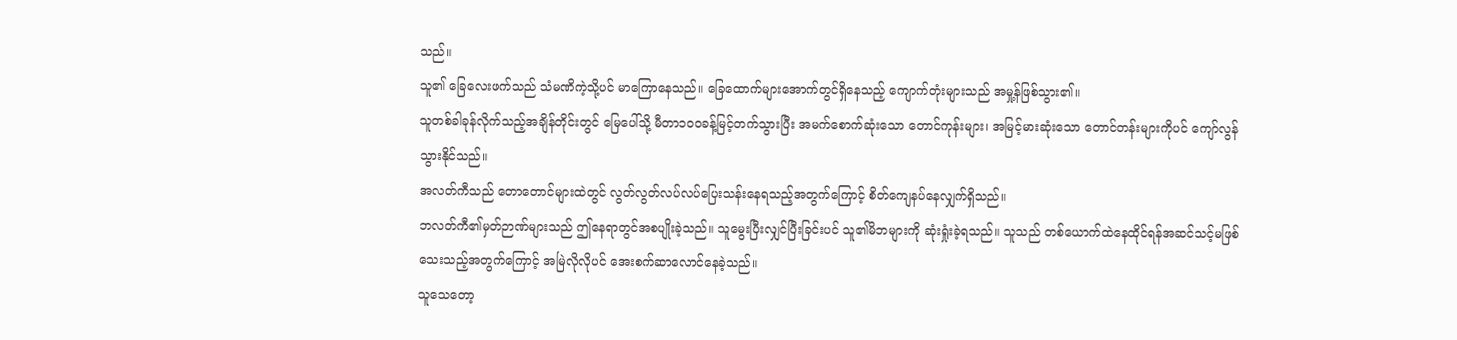သည်။
သူ၏ ခြေလေးဖက်သည် သံမဏိကဲ့သို့ပင် မာကြောနေသည်။ ခြေထောက်များအောက်တွင်ရှိနေသည့် ကျောက်တုံးများသည် အမှု့န်ဖြစ်သွား၏။
သူတစ်ခါခုန်လိုက်သည့်အချိန်တိုင်းတွင် မြေပေါ်သို့ မီတာ၁၀၀ခန့်မြင့်တက်သွားပြီး အမက်စောက်ဆုံးသော တောင်ကုန်းများ၊ အမြင့်မားဆုံးသော တောင်တန်းများကိုပင် ကျော်လွန်သွားနိုင်သည်။
အလတ်ကီသည် တောတောင်များထဲတွင် လွတ်လွတ်လပ်လပ်ပြေးသန်းနေရသည့်အတွက်ကြောင့် စိတ်ကျေနပ်နေလျှက်ရှိသည်။
ဘလတ်ကီ၏မှတ်ဉာဏ်များသည် ဤနေရာတွင်အစပျိုးခဲ့သည်။ သူမွေးပြီးလျှင်ပြီးခြင်းပင် သူ၏မိဘများကို ဆုံးရှုံးခဲ့ရသည်။ သူသည် တစ်ယောက်ထဲနေထိုင်ရန်အဆင်သင့်မဖြစ်သေးသည့်အတွက်ကြောင့် အမြဲလိုလိုပင် အေးစက်ဆာလောင်နေခဲ့သည်။
သူသေတော့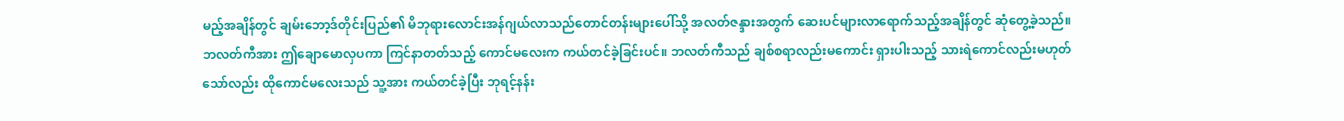မည့်အချိန်တွင် ချမ်းဘော့ဒ်တိုင်းပြည်၏ မိဘုရားလောင်းအန်ဂျယ်လာသည်တောင်တန်းများပေါ်သို့ အလတ်ဇန္ဒားအတွက် ဆေးပင်များလာရောက်သည့်အချိန်တွင် ဆုံတွေ့ခဲ့သည်။
ဘလတ်ကီအား ဤချောမောလှပကာ ကြင်နာတတ်သည့် ကောင်မလေးက ကယ်တင်ခဲ့ခြင်းပင်။ ဘလတ်ကီသည် ချစ်စရာလည်းမကောင်း ရှားပါးသည့် သားရဲကောင်လည်းမဟုတ်သော်လည်း ထိုကောင်မလေးသည် သူ့အား ကယ်တင်ခဲ့ပြီး ဘုရင့်နန်း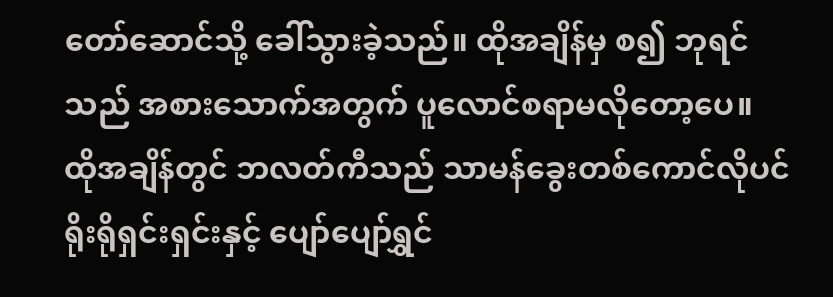တော်ဆောင်သို့ ခေါ်သွားခဲ့သည်။ ထိုအချိန်မှ စ၍ ဘုရင်သည် အစားသောက်အတွက် ပူလောင်စရာမလိုတော့ပေ။
ထိုအချိန်တွင် ဘလတ်ကီသည် သာမန်ခွေးတစ်ကောင်လိုပင် ရိုးရိုရှင်းရှင်းနှင့် ပျော်ပျော်ရွှင်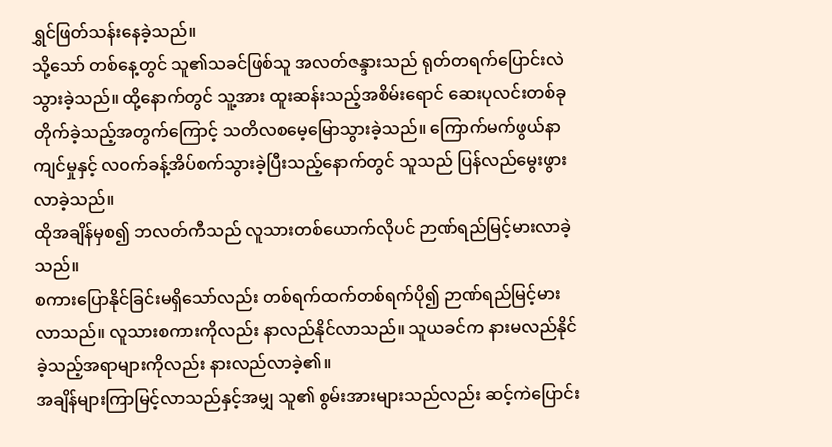ရွှင်ဖြတ်သန်းနေခဲ့သည်။
သို့သော် တစ်နေ့တွင် သူ၏သခင်ဖြစ်သူ အလတ်ဇန္ဒားသည် ရုတ်တရက်ပြောင်းလဲသွားခဲ့သည်။ ထို့နောက်တွင် သူ့အား ထူးဆန်းသည့်အစိမ်းရောင် ဆေးပုလင်းတစ်ခုတိုက်ခဲ့သည့်အတွက်ကြောင့် သတိလစမေ့မြောသွားခဲ့သည်။ ကြောက်မက်ဖွယ်နာကျင်မှုနှင့် လ၀က်ခန့်အိပ်စက်သွားခဲ့ပြီးသည့်နောက်တွင် သူသည် ပြန်လည်မွေးဖွားလာခဲ့သည်။
ထိုအချိန်မှစ၍ ဘလတ်ကီသည် လူသားတစ်ယောက်လိုပင် ဉာဏ်ရည်မြင့်မားလာခဲ့သည်။
စကားပြောနိုင်ခြင်းမရှိသော်လည်း တစ်ရက်ထက်တစ်ရက်ပို၍ ဉာဏ်ရည်မြင့်မားလာသည်။ လူသားစကားကိုလည်း နာလည်နိုင်လာသည်။ သူယခင်က နားမလည်နိုင်ခဲ့သည့်အရာများကိုလည်း နားလည်လာခဲ့၏။
အချိန်များကြာမြင့်လာသည်နှင့်အမျှ သူ၏ စွမ်းအားများသည်လည်း ဆင့်ကဲပြောင်း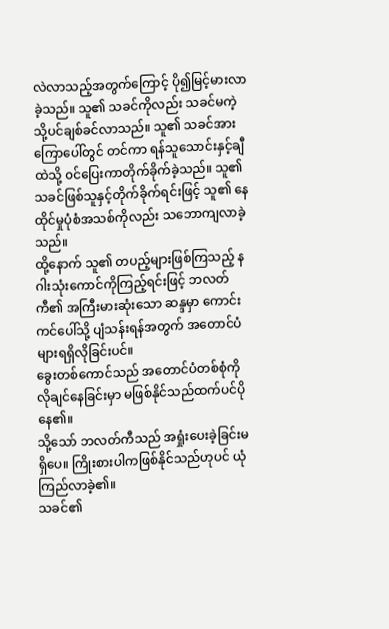လဲလာသည့်အတွက်ကြောင့် ပို၍မြင့်မားလာခဲ့သည်။ သူ၏ သခင်ကိုလည်း သခင်မကဲ့သို့ပင်ချစ်ခင်လာသည်။ သူ၏ သခင်အား ကြောပေါ်တွင် တင်ကာ ရန်သူသောင်းနှင့်ချီထဲသို့ ၀င်ပြေးကာတိုက်ခိုက်ခဲ့သည်။ သူ၏ သခင်ဖြစ်သူနှင့်တိုက်ခိုက်ရင်းဖြင့် သူ၏ နေထိုင်မှုပုံစံအသစ်ကိုလည်း သဘောကျလာခဲ့သည်။
ထို့နောက် သူ၏ တပည့်များဖြစ်ကြသည့် နဂါးသုံးကောင်ကိုကြည့်ရင်းဖြင့် ဘလတ်ကီ၏ အကြီးမားဆုံးသော ဆန္ဒမှာ ကောင်းကင်ပေါ်သို့ ပျံသန်းရန်အတွက် အတောင်ပံများရရှိလိုခြင်းပင်။
ခွေးတစ်ကောင်သည် အတောင်ပံတစ်စုံကို လိုချင်နေခြင်းမှာ မဖြစ်နိုင်သည်ထက်ပင်ပိုနေ၏။
သို့သော် ဘလတ်ကီသည် အရှုံးပေးခဲ့ခြင်းမရှိပေ။ ကြိုးစားပါကဖြစ်နိုင်သည်ဟုပင် ယုံကြည်လာခဲ့၏။
သခင်၏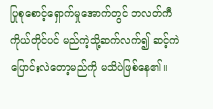ပြုစုစောင့်ရှောက်မှုအောက်တွင် ဘလတ်ကီကိုယ်တိုင်ပင် မည်ကဲ့သို့ဆက်လက်၍ ဆင့်ကဲပြောင်းလဲတော့မည်ကို မသိပဲဖြစ်နေ၏။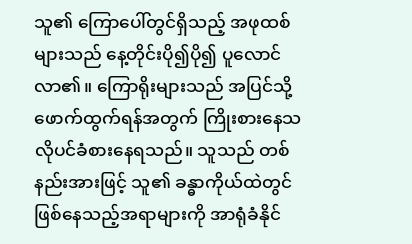သူ၏ ကြောပေါ်တွင်ရှိသည့် အဖုထစ်များသည် နေ့တိုင်းပို၍ပို၍ ပူလောင်လာ၏။ ကြောရိုးများသည် အပြင်သို့ ဖောက်ထွက်ရန်အတွက် ကြိုးစားနေသလိုပင်ခံစားနေရသည်။ သူသည် တစ်နည်းအားဖြင့် သူ၏ ခန္ဓာကိုယ်ထဲတွင်ဖြစ်နေသည့်အရာများကို အာရုံခံနိုင်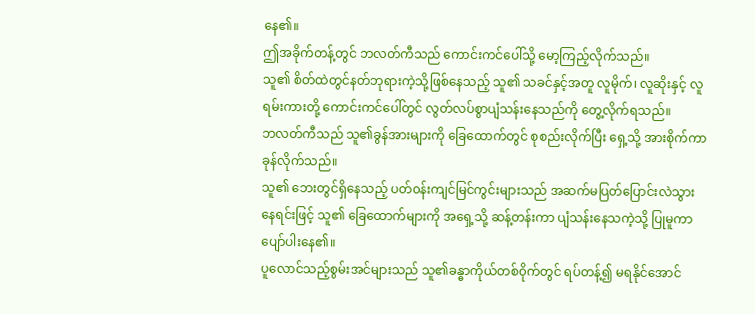နေ၏။
ဤအခိုက်တန့်တွင် ဘလတ်ကီသည် ကောင်းကင်ပေါ်သို့ မော့ကြည့်လိုက်သည်။
သူ၏ စိတ်ထဲတွင်နတ်ဘုရားကဲ့သို့ဖြစ်နေသည့် သူ၏ သခင်နှင့်အတူ လူမိုက်၊ လူဆိုးနှင့် လူရမ်းကားတို့ ကောင်းကင်ပေါ်တွင် လွတ်လပ်စွာပျံသန်းနေသည်ကို တွေ့လိုက်ရသည်။
ဘလတ်ကီသည် သူ၏ခွန်အားများကို ခြေထောက်တွင် စုစည်းလိုက်ပြီး ရှေ့သို့ အားစိုက်ကာ ခုန်လိုက်သည်။
သူ၏ ဘေးတွင်ရှိနေသည့် ပတ်၀န်းကျင်မြင်ကွင်းများသည် အဆက်မပြတ်ပြောင်းလဲသွားနေရင်းဖြင့် သူ၏ ခြေထောက်များကို အရှေ့သို့ ဆန့်တန်းကာ ပျံသန်းနေသကဲ့သို့ ပြုမူကာ ပျော်ပါးနေ၏။
ပူလောင်သည့်စွမ်းအင်များသည် သူ၏ခန္ဓာကိုယ်တစ်၀ိုက်တွင် ရပ်တန့်၍ မရနိုင်အောင်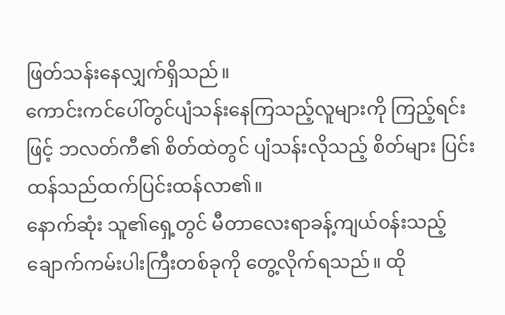ဖြတ်သန်းနေလျှက်ရှိသည်။
ကောင်းကင်ပေါ်တွင်ပျံသန်းနေကြသည့်လူများကို ကြည့်ရင်းဖြင့် ဘလတ်ကီ၏ စိတ်ထဲတွင် ပျံသန်းလိုသည့် စိတ်များ ပြင်းထန်သည်ထက်ပြင်းထန်လာ၏။
နောက်ဆုံး သူ၏ရှေ့တွင် မီတာလေးရာခန့်ကျယ်၀န်းသည့် ချောက်ကမ်းပါးကြီးတစ်ခုကို တွေ့လိုက်ရသည်။ ထို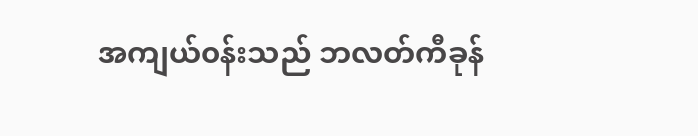အကျယ်၀န်းသည် ဘလတ်ကီခုန်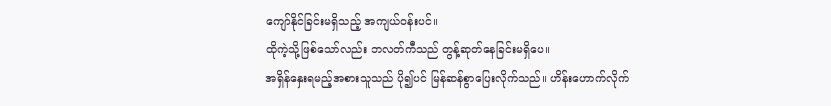ကျော်နိုင်ခြင်းမရှိသည့် အကျယ်၀န်းပင်။
ထိုကဲ့သို့ဖြစ်သော်လည်း ဘလတ်ကီသည် တွန့်ဆုတ်နေခြင်းမရှိပေ။
အရှိန်နှေးရမည့်အစားသူသည် ပို၍ပင် မြန်ဆန်စွာပြေးလိုက်သည်။ ဟိန်းဟောက်လိုက်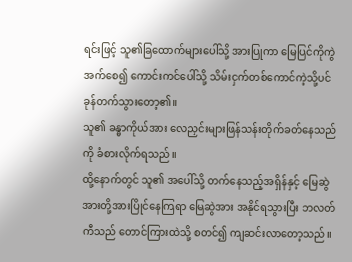ရင်းဖြင့် သူ၏ခြထောက်များပေါ်သို့ အားပြုကာ မြေပြင်ကိုကွဲအက်စေ၍ ကောင်းကင်ပေါ်သို့ သိမ်းငှက်တစ်ကောင်ကဲ့သို့ပင် ခုန်တက်သွားတော့၏။
သူ၏ ခန္ဓာကိုယ်အား လေညှင်းများဖြန်သန်းတိုက်ခတ်နေသည်ကို ခံစားလိုက်ရသည်။
ထို့နောက်တွင် သူ၏ အပေါ်သို့ တက်နေသည့်အရှိန်နှင့် မြေဆွဲအားတို့အားပြိုင်နေကြရာ မြေဆွဲအား အနိုင်ရသွားပြီး ဘလတ်ကီသည် တောင်ကြားထဲသို့ စတင်၍ ကျဆင်းလာတော့သည်။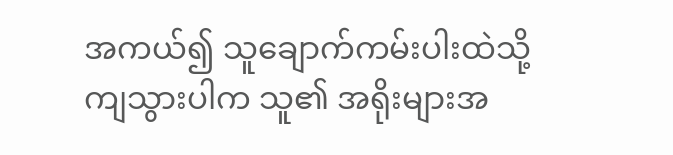အကယ်၍ သူချောက်ကမ်းပါးထဲသို့ကျသွားပါက သူ၏ အရိုးများအ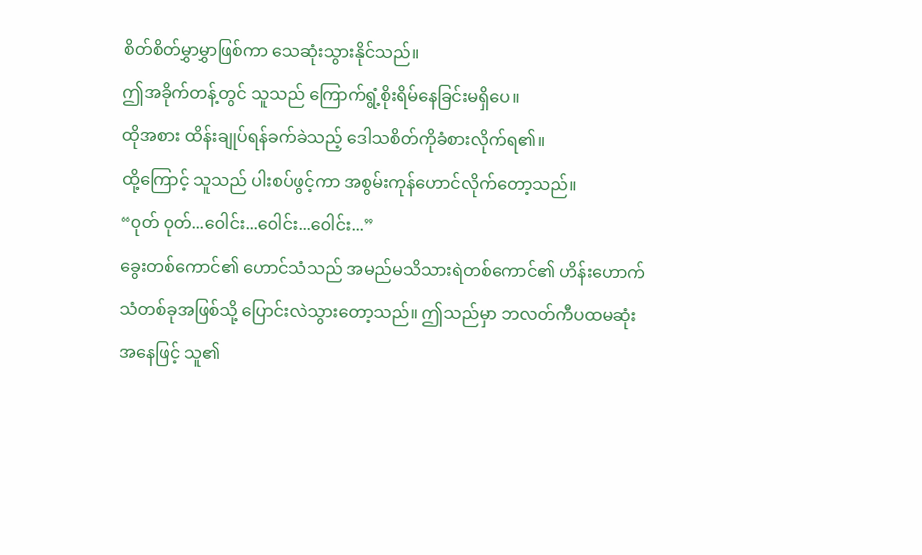စိတ်စိတ်မွှာမွှာဖြစ်ကာ သေဆုံးသွားနိုင်သည်။
ဤအခိုက်တန့်တွင် သူသည် ကြောက်ရွံ့စိုးရိမ်နေခြင်းမရှိပေ။
ထိုအစား ထိန်းချုပ်ရန်ခက်ခဲသည့် ဒေါသစိတ်ကိုခံစားလိုက်ရ၏။
ထို့ကြောင့် သူသည် ပါးစပ်ဖွင့်ကာ အစွမ်းကုန်ဟောင်လိုက်တော့သည်။
“၀ုတ် ၀ုတ်...၀ေါင်း...၀ေါင်း...၀ေါင်း...”
ခွေးတစ်ကောင်၏ ဟောင်သံသည် အမည်မသိသားရဲတစ်ကောင်၏ ဟိန်းဟောက်သံတစ်ခုအဖြစ်သို့ ပြောင်းလဲသွားတော့သည်။ ဤသည်မှာ ဘလတ်ကီပထမဆုံးအနေဖြင့် သူ၏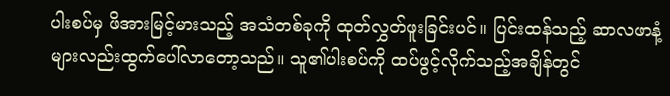ပါးစပ်မှ ဖိအားမြင့်မားသည့် အသံတစ်ခုကို ထုတ်လွှတ်ဖူးခြင်းပင်။ ပြင်းထန်သည့် ဆာလဖာနံ့များလည်းထွက်ပေါ်လာတော့သည်။ သူ၏ပါးစပ်ကို ထပ်ဖွင့်လိုက်သည့်အချိန်တွင်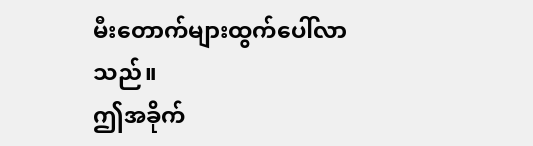မီးတောက်များထွက်ပေါ်လာသည်။
ဤအခိုက်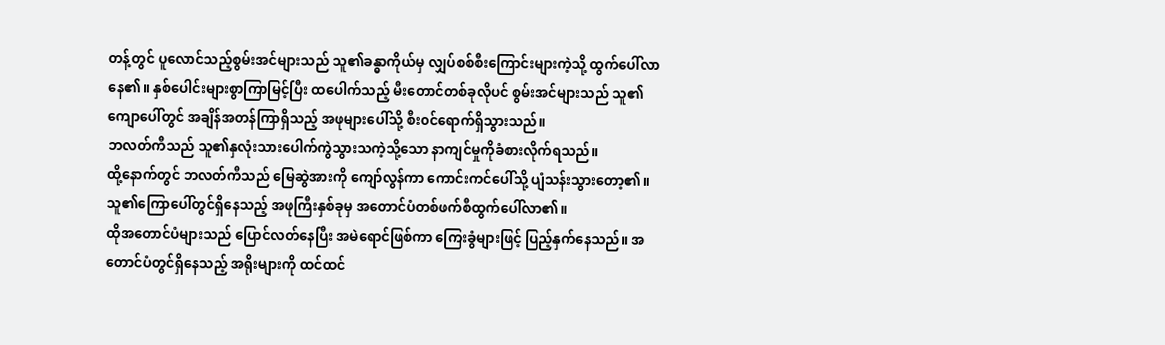တန့်တွင် ပူလောင်သည့်စွမ်းအင်များသည် သူ၏ခန္ဓာကိုယ်မှ လျှပ်စစ်စီးကြောင်းများကဲ့သို့ ထွက်ပေါ်လာနေ၏။ နှစ်ပေါင်းများစွာကြာမြင့်ပြီး ထပေါက်သည့် မီးတောင်တစ်ခုလိုပင် စွမ်းအင်များသည် သူ၏ကျောပေါ်တွင် အချိန်အတန်ကြာရှိသည့် အဖုများပေါ်သို့ စီး၀င်ရောက်ရှိသွားသည်။
ဘလတ်ကီသည် သူ၏နှလုံးသားပေါက်ကွဲသွားသကဲ့သို့သော နာကျင်မှုကိုခံစားလိုက်ရသည်။
ထို့နောက်တွင် ဘလတ်ကီသည် မြေဆွဲအားကို ကျော်လွန်ကာ ကောင်းကင်ပေါ်သို့ ပျံသန်းသွားတော့၏။
သူ၏ကြောပေါ်တွင်ရှိနေသည့် အဖုကြီးနှစ်ခုမှ အတောင်ပံတစ်ဖက်စီထွက်ပေါ်လာ၏။
ထိုအတောင်ပံများသည် ပြောင်လတ်နေပြီး အမဲရောင်ဖြစ်ကာ ကြေးခွံများဖြင့် ပြည့်နှက်နေသည်။ အတောင်ပံတွင်ရှိနေသည့် အရိုးများကို ထင်ထင်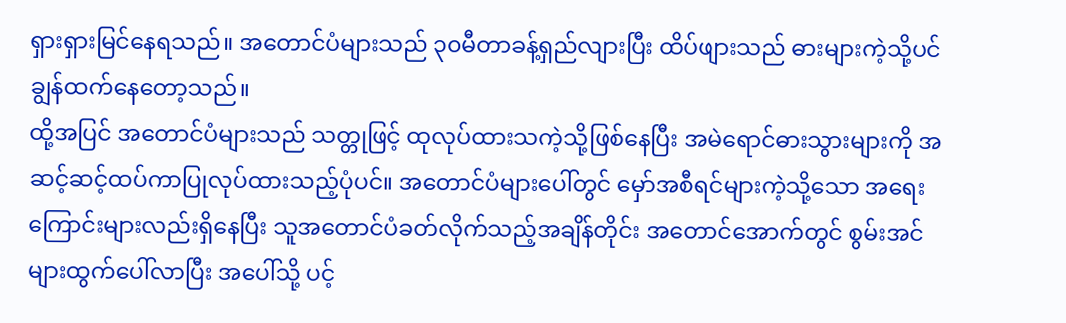ရှားရှားမြင်နေရသည်။ အတောင်ပံများသည် ၃၀မီတာခန့်ရှည်လျားပြီး ထိပ်ဖျားသည် ဓားများကဲ့သို့ပင် ချွန်ထက်နေတော့သည်။
ထို့အပြင် အတောင်ပံများသည် သတ္တုဖြင့် ထုလုပ်ထားသကဲ့သို့ဖြစ်နေပြီး အမဲရောင်ဓားသွားများကို အဆင့်ဆင့်ထပ်ကာပြုလုပ်ထားသည့်ပုံပင်။ အတောင်ပံများပေါ်တွင် မှော်အစီရင်များကဲ့သို့သော အရေးကြောင်းများလည်းရှိနေပြီး သူအတောင်ပံခတ်လိုက်သည့်အချိန်တိုင်း အတောင်အောက်တွင် စွမ်းအင်များထွက်ပေါ်လာပြီး အပေါ်သို့ ပင့်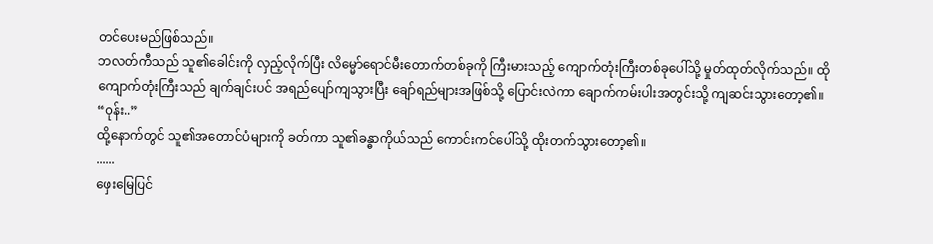တင်ပေးမည်ဖြစ်သည်။
ဘလတ်ကီသည် သူ၏ခေါင်းကို လှည့်လိုက်ပြီး လိမ္မော်ရောင်မီးတောက်တစ်ခုကို ကြီးမားသည့် ကျောက်တုံးကြီးတစ်ခုပေါ်သို့ မှုတ်ထုတ်လိုက်သည်။ ထိုကျောက်တုံးကြီးသည် ချက်ချင်းပင် အရည်ပျော်ကျသွားပြီး ချော်ရည်များအဖြစ်သို့ ပြောင်းလဲကာ ချောက်ကမ်းပါးအတွင်းသို့ ကျဆင်းသွားတော့၏။
“၀ုန်း..”
ထို့နောက်တွင် သူ၏အတောင်ပံများကို ခတ်ကာ သူ၏ခန္ဓာကိုယ်သည် ကောင်းကင်ပေါ်သို့ ထိုးတက်သွားတော့၏။
......
ဖှေးမြေပြင်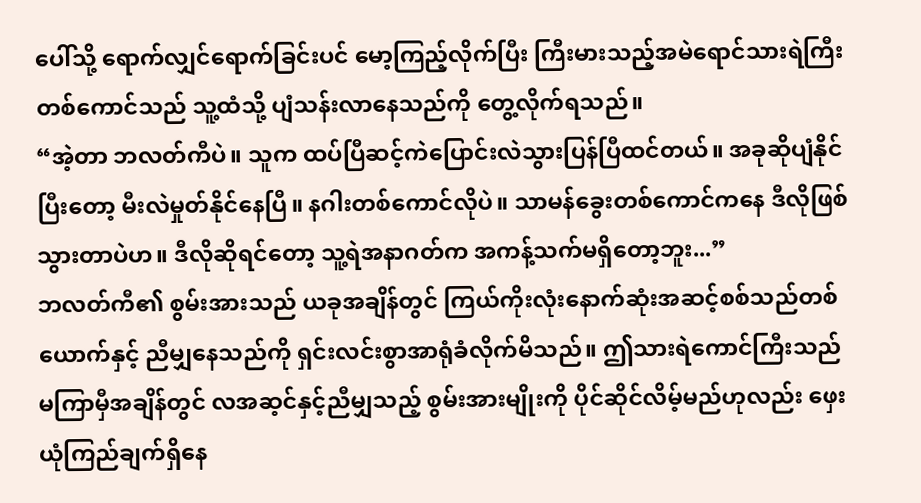ပေါ်သို့ ရောက်လျှင်ရောက်ခြင်းပင် မော့ကြည့်လိုက်ပြီး ကြီးမားသည့်အမဲရောင်သားရဲကြီးတစ်ကောင်သည် သူ့ထံသို့ ပျံသန်းလာနေသည်ကို တွေ့လိုက်ရသည်။
“အဲ့တာ ဘလတ်ကီပဲ။ သူက ထပ်ပြီဆင့်ကဲပြောင်းလဲသွားပြန်ပြီထင်တယ်။ အခုဆိုပျံနိုင်ပြီးတော့ မီးလဲမှုတ်နိုင်နေပြီ။ နဂါးတစ်ကောင်လိုပဲ။ သာမန်ခွေးတစ်ကောင်ကနေ ဒီလိုဖြစ်သွားတာပဲဟ။ ဒီလိုဆိုရင်တော့ သူ့ရဲအနာဂတ်က အကန့်သက်မရှိတော့ဘူး...”
ဘလတ်ကီ၏ စွမ်းအားသည် ယခုအချိန်တွင် ကြယ်ကိုးလုံးနောက်ဆုံးအဆင့်စစ်သည်တစ်ယောက်နှင့် ညီမျှနေသည်ကို ရှင်းလင်းစွာအာရုံခံလိုက်မိသည်။ ဤသားရဲကောင်ကြီးသည် မကြာမှီအချိန်တွင် လအဆ့င်နှင့်ညီမျှသည့် စွမ်းအားမျိုးကို ပိုင်ဆိုင်လိမ့်မည်ဟုလည်း ဖှေးယုံကြည်ချက်ရှိနေ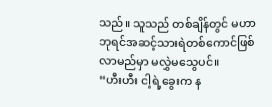သည်။ သူသည် တစ်ချိန်တွင် မဟာဘုရင်အဆင့်သားရဲတစ်ကောင်ဖြစ်လာမည်မှာ မလွှဲမသွေပင်။
“ဟီးဟီး ငါ့ရဲ့ခွေးက န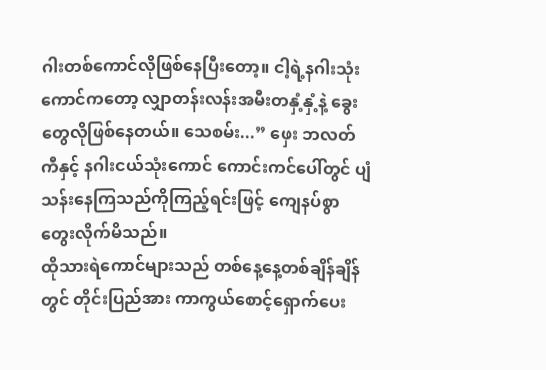ဂါးတစ်ကောင်လိုဖြစ်နေပြီးတော့။ ငါ့ရဲ့နဂါးသုံးကောင်ကတော့ လျှာတန်းလန်းအမီးတနှံ့နှံ့နဲ့ ခွေးတွေလိုဖြစ်နေတယ်။ သေစမ်း...” ဖှေး ဘလတ်ကီနှင့် နဂါးငယ်သုံးကောင် ကောင်းကင်ပေါ်တွင် ပျံသန်းနေကြသည်ကိုကြည့်ရင်းဖြင့် ကျေနပ်စွာတွေးလိုက်မိသည်။
ထိုသားရဲကောင်များသည် တစ်နေ့နေ့တစ်ချိန်ချိန်တွင် တိုင်းပြည်အား ကာကွယ်စောင့်ရှောက်ပေး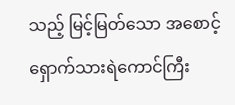သည့် မြင့်မြတ်သော အစောင့်ရှောက်သားရဲကောင်ကြီး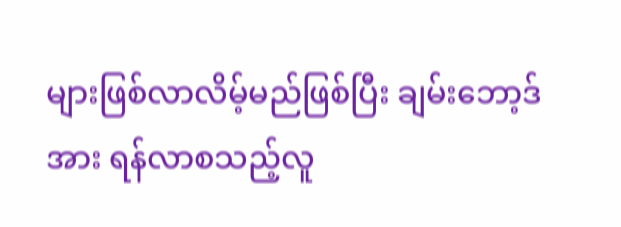များဖြစ်လာလိမ့်မည်ဖြစ်ပြီး ချမ်းဘော့ဒ်အား ရန်လာစသည့်လူ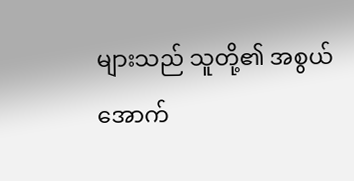များသည် သူတို့၏ အစွယ်အောက်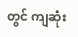တွင် ကျဆုံး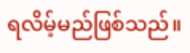ရလိမ့်မည်ဖြစ်သည်။